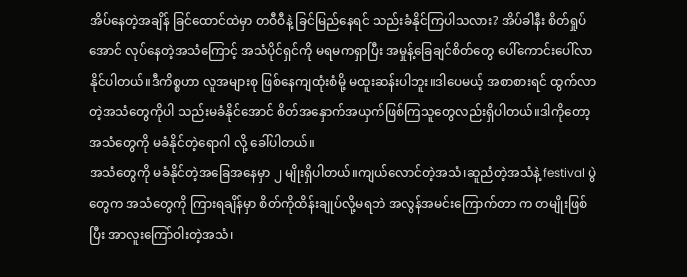အိပ်နေတဲ့အချိန် ခြင်ထောင်ထဲမှာ တဝီဝီနဲ့ ခြင်မြည်နေရင် သည်းခံနိုင်ကြပါသလား? အိပ်ခါနီး စိတ်ရှုပ်အောင် လုပ်နေတဲ့အသံကြောင့် အသံပိုင်ရှင်ကို မရမကရှာပြီး အမှုန့်ခြေချင်စိတ်တွေ ပေါ်ကောင်းပေါ်လာနိုင်ပါတယ်။ဒီကိစ္စဟာ လူအများစု ဖြစ်နေကျထုံးစံမို့ မထူးဆန်းပါဘူး။ဒါပေမယ့် အစာစားရင် ထွက်လာတဲ့အသံတွေကိုပါ သည်းမခံနိုင်အောင် စိတ်အနှောက်အယှက်ဖြစ်ကြသူတွေလည်းရှိပါတယ်။ဒါကိုတော့ အသံတွေကို မခံနိုင်တဲ့ရောဂါ လို့ ခေါ်ပါတယ်။
အသံတွေကို မခံနိုင်တဲ့အခြေအနေမှာ ၂ မျိုးရှိပါတယ်။ကျယ်လောင်တဲ့အသံ၊ဆူညံတဲ့အသံနဲ့ festival ပွဲတွေက အသံတွေကို ကြားရချိန်မှာ စိတ်ကိုထိန်းချုပ်လို့မရဘဲ အလွန်အမင်းကြောက်တာ က တမျိုးဖြစ်ပြီး အာလူးကြော်ဝါးတဲ့အသံ၊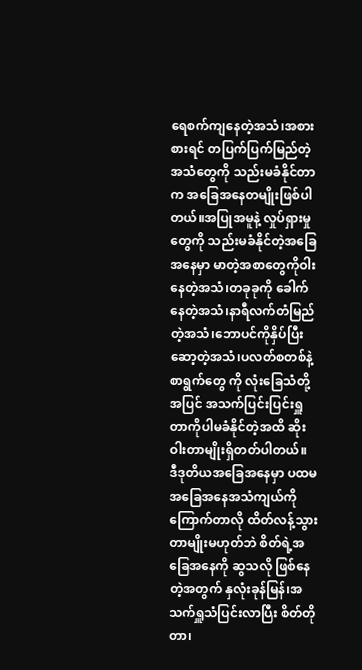ရေစက်ကျနေတဲ့အသံ၊အစားစားရင် တပြက်ပြက်မြည်တဲ့အသံတွေကို သည်းမခံနိုင်တာက အခြေအနေတမျိုးဖြစ်ပါတယ်။အပြုအမူနဲ့ လှုပ်ရှားမှုတွေကို သည်းမခံနိုင်တဲ့အခြေအနေမှာ မာတဲ့အစာတွေကိုဝါးနေတဲ့အသံ၊တခုခုကို ခေါက်နေတဲ့အသံ၊နာရီလက်တံမြည်တဲ့အသံ၊ဘောပင်ကိုနှိပ်ပြီးဆော့တဲ့အသံ၊ပလတ်စတစ်နဲ့ စာရွက်တွေ ကို လုံးခြေသံတို့အပြင် အသက်ပြင်းပြင်းရှူတာကိုပါမခံနိုင်တဲ့အထိ ဆိုးဝါးတာမျိုးရှိတတ်ပါတယ်။
ဒီဒုတိယအခြေအနေမှာ ပထမအခြေအနေအသံကျယ်ကိုကြောက်တာလို ထိတ်လန့်သွားတာမျိုးမဟုတ်ဘဲ စိတ်ရဲ့အခြေအနေကို ဆွသလို ဖြစ်နေတဲ့အတွက် နှလုံးခုန်မြန်၊အသက်ရှူသံပြင်းလာပြီး စိတ်တိုတာ၊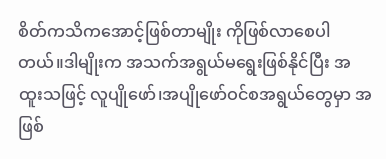စိတ်ကသိကအောင့်ဖြစ်တာမျိုး ကိုဖြစ်လာစေပါတယ်။ဒါမျိုးက အသက်အရွယ်မရွေးဖြစ်နိုင်ပြီး အထူးသဖြင့် လူပျိုဖော်၊အပျိုဖော်ဝင်စအရွယ်တွေမှာ အဖြစ်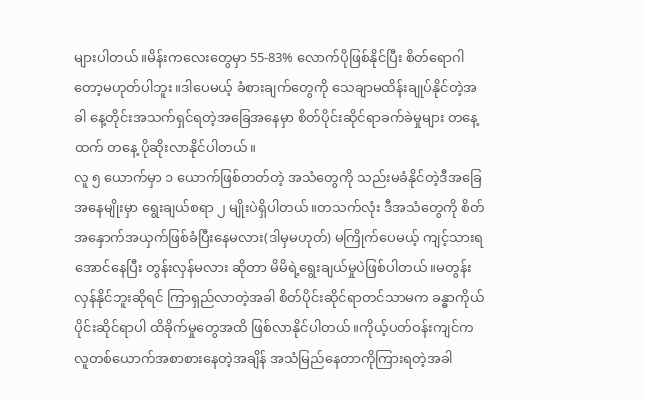များပါတယ်။မိန်းကလေးတွေမှာ 55-83% လောက်ပိုဖြစ်နိုင်ပြီး စိတ်ရောဂါတော့မဟုတ်ပါဘူး။ဒါပေမယ့် ခံစားချက်တွေကို သေချာမထိန်းချုပ်နိုင်တဲ့အခါ နေ့တိုင်းအသက်ရှင်ရတဲ့အခြေအနေမှာ စိတ်ပိုင်းဆိုင်ရာခက်ခဲမှုများ တနေ့ထက် တနေ့ ပိုဆိုးလာနိုင်ပါတယ်။
လူ ၅ ယောက်မှာ ၁ ယောက်ဖြစ်တတ်တဲ့ အသံတွေကို သည်းမခံနိုင်တဲ့ဒီအခြေအနေမျိုးမှာ ရွေးချယ်စရာ ၂ မျိုးပဲရှိပါတယ်။တသက်လုံး ဒီအသံတွေကို စိတ်အနှောက်အယှက်ဖြစ်ခံပြီးနေမလား(ဒါမှမဟုတ်) မကြိုက်ပေမယ့် ကျင့်သားရအောင်နေပြီး တွန်းလှန်မလား ဆိုတာ မိမိရဲ့ရွေးချယ်မှုပဲဖြစ်ပါတယ်။မတွန်းလှန်နိုင်ဘူးဆိုရင် ကြာရှည်လာတဲ့အခါ စိတ်ပိုင်းဆိုင်ရာတင်သာမက ခန္ဓာကိုယ်ပိုင်းဆိုင်ရာပါ ထိခိုက်မှုတွေအထိ ဖြစ်လာနိုင်ပါတယ်။ကိုယ့်ပတ်ဝန်းကျင်ကလူတစ်ယောက်အစာစားနေတဲ့အချိန် အသံမြည်နေတာကိုကြားရတဲ့အခါ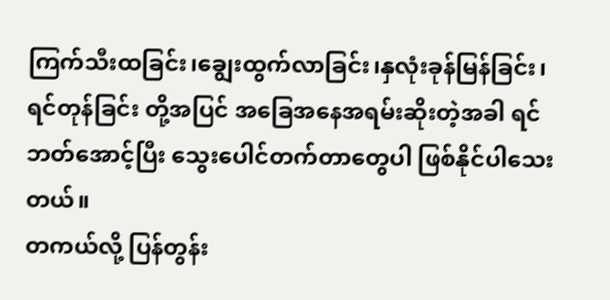ကြက်သီးထခြင်း၊ချွေးထွက်လာခြင်း၊နှလုံးခုန်မြန်ခြင်း၊ရင်တုန်ခြင်း တို့အပြင် အခြေအနေအရမ်းဆိုးတဲ့အခါ ရင်ဘတ်အောင့်ပြီး သွေးပေါင်တက်တာတွေပါ ဖြစ်နိုင်ပါသေးတယ်။
တကယ်လို့ ပြန်တွန်း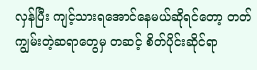လှန်ပြီး ကျင့်သားရအောင်နေမယ်ဆိုရင်တော့ တတ်ကျွမ်းတဲ့ဆရာတွေမှ တဆင့် စိတ်ပိုင်းဆိုင်ရာ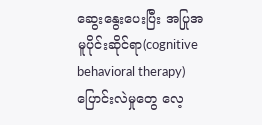ဆွေးနွေးပေးပြီး အပြုအမူပိုင်းဆိုင်ရာ(cognitive behavioral therapy) ပြောင်းလဲမှုတွေ လေ့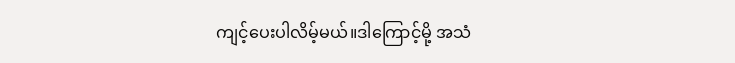ကျင့်ပေးပါလိမ့်မယ်။ဒါကြောင့်မို့ အသံ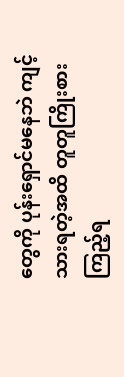တွေကို ပုန်းရှောင်မနေဘဲ ကျင့်သားရတဲ့အထိ တူတူကြိုးစားကြည့်ရ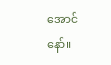အောင်နော်။